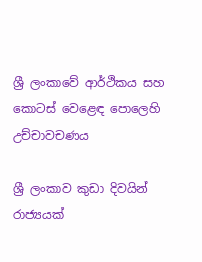ශ්‍රී ලංකාවේ ආර්ථිකය සහ කොටස් වෙළෙඳ පොලෙහි උච්චාවචණය

ශ්‍රී ලංකාව කුඩා දිවයින් රාජ්‍යයක්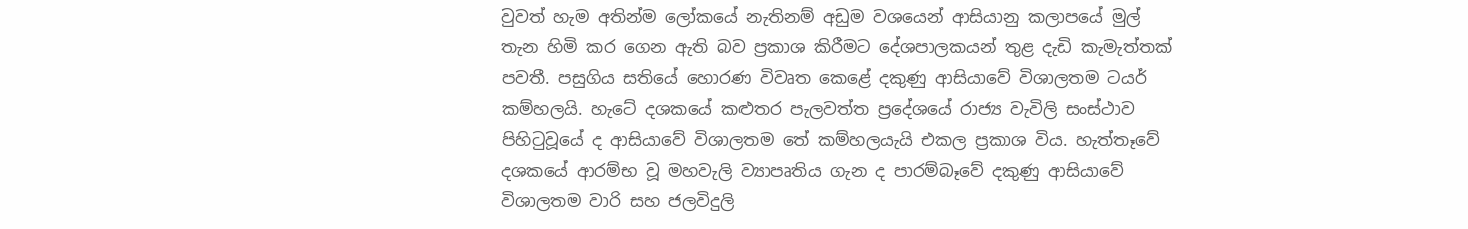වුවත් හැම අතින්ම ලෝකයේ නැතිනම් අඩුම වශයෙන් ආසියානු කලාපයේ මුල් තැන හිමි කර ගෙන ඇති බව ප්‍රකාශ කිරීමට දේශපාලකයන් තුළ දැඩි කැමැත්තක් පවතී. පසුගිය සතියේ හොරණ විවෘත කෙළේ දකුණු ආසියාවේ විශාලතම ටයර් කම්හලයි. හැටේ දශකයේ කළුතර පැලවත්ත ප්‍රදේශයේ රාජ්‍ය වැවිලි සංස්ථාව පිහිටුවූයේ ද ආසියාවේ විශාලතම තේ කම්හලයැයි එකල ප්‍රකාශ විය. හැත්තෑවේ දශකයේ ආරම්භ වූ මහවැලි ව්‍යාපෘතිය ගැන ද පාරම්බෑවේ දකුණු ආසියාවේ විශාලතම වාරි සහ ජලවිදුලි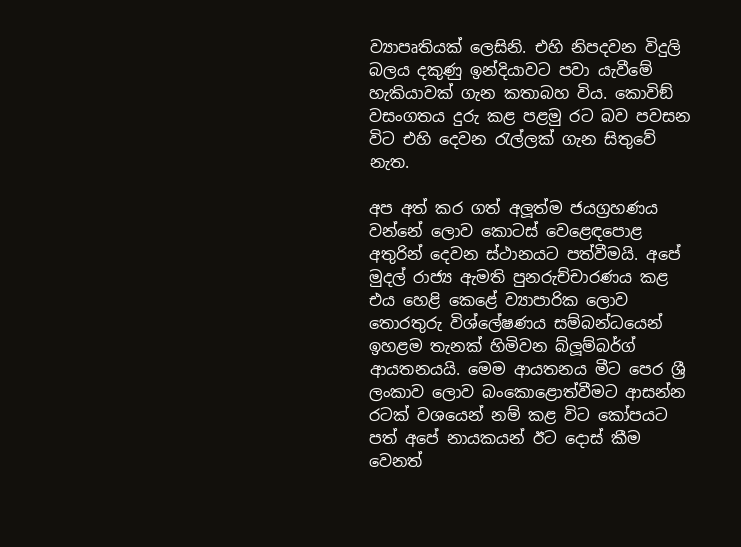ව්‍යාපෘතියක් ලෙසිනි. එහි නිපදවන විදුලි බලය දකුණු ඉන්දියාවට පවා යැවීමේ හැකියාවක් ගැන කතාබහ විය. කොවිඞ් වසංගතය දුරු කළ පළමු රට බව පවසන විට එහි දෙවන රැල්ලක් ගැන සිතුවේ නැත.

අප අත් කර ගත් අලූත්ම ජයග්‍රහණය වන්නේ ලොව කොටස් වෙළෙඳපොළ අතුරින් දෙවන ස්ථානයට පත්වීමයි. අපේ මුදල් රාජ්‍ය ඇමති පුනරුච්චාරණය කළ එය හෙළි කෙළේ ව්‍යාපාරික ලොව තොරතුරු විශ්ලේෂණය සම්බන්ධයෙන් ඉහළම තැනක් හිමිවන බ්ලූම්බර්ග් ආයතනයයි. මෙම ආයතනය මීට පෙර ශ්‍රී ලංකාව ලොව බංකොළොත්වීමට ආසන්න රටක් වශයෙන් නම් කළ විට කෝපයට පත් අපේ නායකයන් ඊට දොස් කීම වෙනත්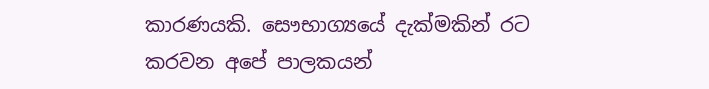කාරණයකි. සෞභාග්‍යයේ දැක්මකින් රට කරවන අපේ පාලකයන්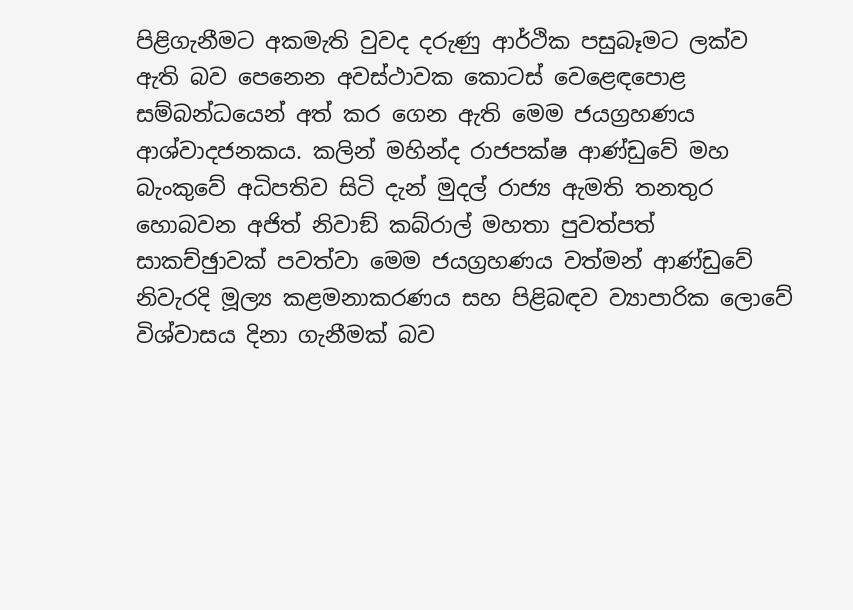පිළිගැනීමට අකමැති වුවද දරුණු ආර්ථික පසුබෑමට ලක්ව ඇති බව පෙනෙන අවස්ථාවක කොටස් වෙළෙඳපොළ සම්බන්ධයෙන් අත් කර ගෙන ඇති මෙම ජයග්‍රහණය ආශ්වාදජනකය. කලින් මහින්ද රාජපක්ෂ ආණ්ඩුවේ මහ බැංකුවේ අධිපතිව සිටි දැන් මුදල් රාජ්‍ය ඇමති තනතුර හොබවන අජිත් නිවාඞ් කබ්රාල් මහතා පුවත්පත් සාකච්ඡුාවක් පවත්වා මෙම ජයග්‍රහණය වත්මන් ආණ්ඩුවේ නිවැරදි මූල්‍ය කළමනාකරණය සහ පිළිබඳව ව්‍යාපාරික ලොවේ විශ්වාසය දිනා ගැනීමක් බව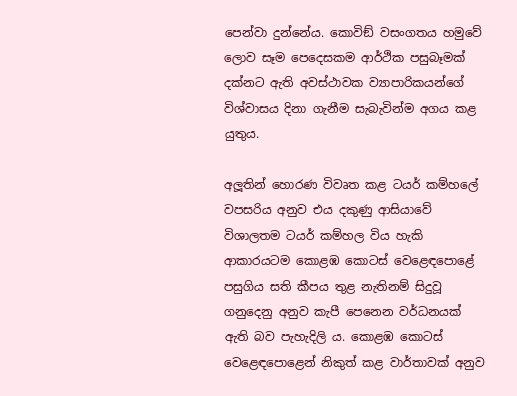පෙන්වා දුන්නේය. කොවිඞ් වසංගතය හමුවේ ලොව සෑම පෙදෙසකම ආර්ථික පසුබෑමක් දක්නට ඇති අවස්ථාවක ව්‍යාපාරිකයන්ගේ විශ්වාසය දිනා ගැනීම සැබැවින්ම අගය කළ යුතුය.

අලූතින් හොරණ විවෘත කළ ටයර් කම්හලේ වපසරිය අනුව එය දකුණු ආසියාවේ විශාලතම ටයර් කම්හල විය හැකි ආකාරයටම කොළඹ කොටස් වෙළෙඳපොළේ පසුගිය සති කීපය තුළ නැතිනම් සිදුවූ ගනුදෙනු අනුව කැපී පෙනෙන වර්ධනයක් ඇති බව පැහැදිලි ය. කොළඹ කොටස් වෙළෙඳපොළෙන් නිකුත් කළ වාර්තාවක් අනුව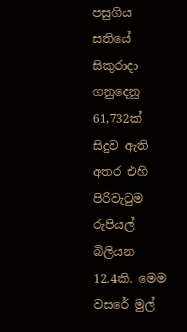පසුගිය සතියේ සිකුරාදා ගනුදෙනු 61,732ක් සිදුව ඇති අතර එහි පිරිවැටුම රුපියල් බිලියන 12.4කි. මෙම වසරේ මුල්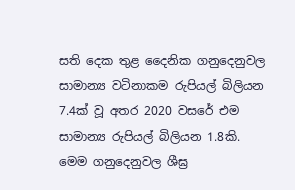සති දෙක තුළ දෛනික ගනුදෙනුවල සාමාන්‍ය වටිනාකම රුපියල් බිලියන 7.4ක් වූ අතර 2020 වසරේ එම සාමාන්‍ය රුපියල් බිලියන 1.8කි. මෙම ගනුදෙනුවල ශීඝ්‍ර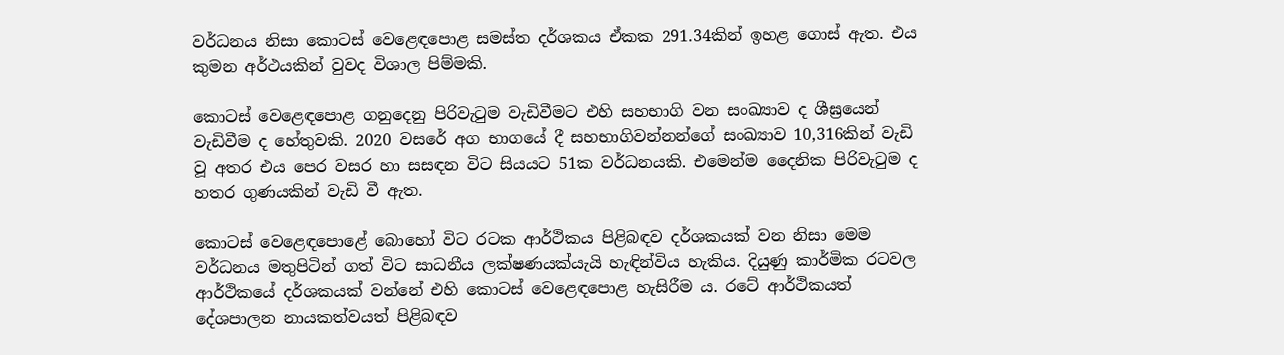වර්ධනය නිසා කොටස් වෙළෙඳපොළ සමස්ත දර්ශකය ඒකක 291.34කින් ඉහළ ගොස් ඇත. එය කුමන අර්ථයකින් වුවද විශාල පිම්මකි.

කොටස් වෙළෙඳපොළ ගනුදෙනු පිරිවැටුම වැඩිවීමට එහි සහභාගි වන සංඛ්‍යාව ද ශීඝ්‍රයෙන් වැඩිවීම ද හේතුවකි. 2020 වසරේ අග භාගයේ දී සහභාගිවන්නන්ගේ සංඛ්‍යාව 10,316කින් වැඩි වූ අතර එය පෙර වසර හා සසඳන විට සියයට 51ක වර්ධනයකි. එමෙන්ම දෛනික පිරිවැටුම ද හතර ගුණයකින් වැඩි වී ඇත.

කොටස් වෙළෙඳපොළේ බොහෝ විට රටක ආර්ථිකය පිළිබඳව දර්ශකයක් වන නිසා මෙම වර්ධනය මතුපිටින් ගත් විට සාධනීය ලක්ෂණයක්යැයි හැඳින්විය හැකිය. දියුණු කාර්මික රටවල ආර්ථිකයේ දර්ශකයක් වන්නේ එහි කොටස් වෙළෙඳපොළ හැසිරීම ය. රටේ ආර්ථිකයත් දේශපාලන නායකත්වයත් පිළිබඳව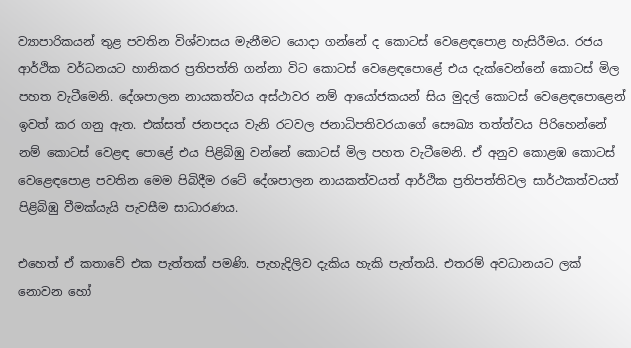ව්‍යාපාරිකයන් තුළ පවතින විශ්වාසය මැනීමට යොදා ගන්නේ ද කොටස් වෙළෙඳපොළ හැසිරීමය. රජය ආර්ථික වර්ධනයට හානිකර ප්‍රතිපත්ති ගන්නා විට කොටස් වෙළෙඳපොළේ එය දැක්වෙන්නේ කොටස් මිල පහත වැටීමෙනි. දේශපාලන නායකත්වය අස්ථාවර නම් ආයෝජකයන් සිය මුදල් කොටස් වෙළෙඳපොළෙන් ඉවත් කර ගනු ඇත. එක්සත් ජනපදය වැනි රටවල ජනාධිපතිවරයාගේ සෞඛ්‍ය තත්ත්වය පිරිහෙන්නේ නම් කොටස් වෙළඳ පොළේ එය පිළිබිඹු වන්නේ කොටස් මිල පහත වැටීමෙනි. ඒ අනුව කොළඹ කොටස් වෙළෙඳපොළ පවතින මෙම පිබිදීම රටේ දේශපාලන නායකත්වයත් ආර්ථික ප්‍රතිපත්තිවල සාර්ථකත්වයත් පිළිබිඹු වීමක්යැයි පැවසීම සාධාරණය.

එහෙත් ඒ කතාවේ එක පැත්තක් පමණි. පැහැදිලිව දැකිය හැකි පැත්තයි. එතරම් අවධානයට ලක් නොවන හෝ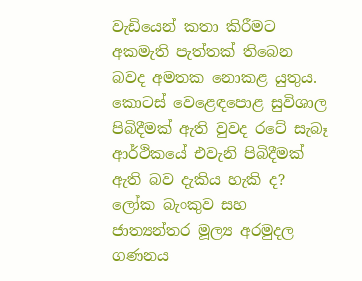වැඩියෙන් කතා කිරීමට අකමැති පැත්තක් තිබෙන බවද අමතක නොකළ යුතුය. කොටස් වෙළෙඳපොළ සුවිශාල පිබිදීමක් ඇති වුවද රටේ සැබෑ ආර්ථිකයේ එවැනි පිබිදීමක් ඇති බව දැකිය හැකි ද? ලෝක බැංකුව සහ ජාත්‍යන්තර මූල්‍ය අරමුදල ගණනය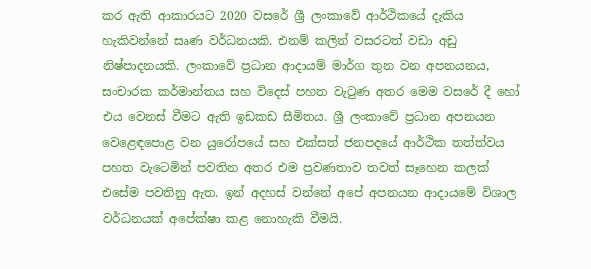කර ඇති ආකාරයට 2020 වසරේ ශ්‍රී ලංකාවේ ආර්ථිකයේ දැකිය හැකිවන්නේ සෘණ වර්ධනයකි. එනම් කලින් වසරටත් වඩා අඩු නිෂ්පාදනයකි. ලංකාවේ ප්‍රධාන ආදායම් මාර්ග තුන වන අපනයනය, සංචාරක කර්මාන්තය සහ විදෙස් පහත වැටුණ අතර මෙම වසරේ දී හෝ එය වෙනස් වීමට ඇති ඉඩකඩ සීමිතය. ශ්‍රී ලංකාවේ ප්‍රධාන අපනයන වෙළෙඳපොළ වන යුරෝපයේ සහ එක්සත් ජනපදයේ ආර්ථික තත්ත්වය පහත වැටෙමින් පවතින අතර එම ප්‍රවණතාව තවත් සෑහෙන කලක් එසේම පවතිනු ඇත. ඉන් අදහස් වන්නේ අපේ අපනයන ආදායමේ විශාල වර්ධනයක් අපේක්ෂා කළ නොහැකි වීමයි.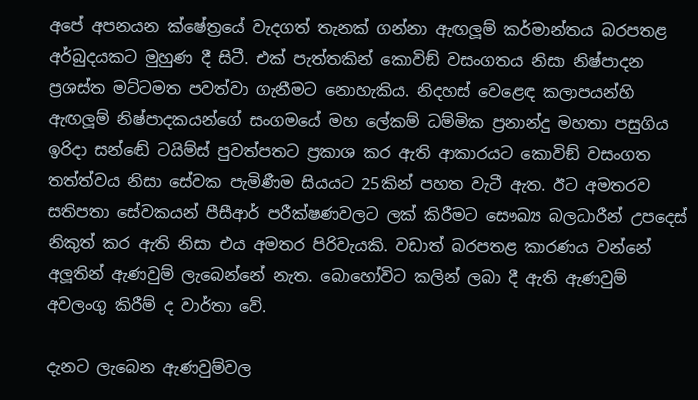අපේ අපනයන ක්ෂේත්‍රයේ වැදගත් තැනක් ගන්නා ඇඟලූම් කර්මාන්තය බරපතළ අර්බුදයකට මුහුණ දී සිටී. එක් පැත්තකින් කොවිඞ් වසංගතය නිසා නිෂ්පාදන ප්‍රශස්ත මට්ටමත පවත්වා ගැනීමට නොහැකිය. නිදහස් වෙළෙඳ කලාපයන්හි ඇඟලූම් නිෂ්පාදකයන්ගේ සංගමයේ මහ ලේකම් ධම්මික ප්‍රනාන්දු මහතා පසුගිය ඉරිදා සන්ඬේ ටයිම්ස් පුවත්පතට ප්‍රකාශ කර ඇති ආකාරයට කොවිඞ් වසංගත තත්ත්වය නිසා සේවක පැමිණීම සියයට 25කින් පහත වැටී ඇත. ඊට අමතරව සතිපතා සේවකයන් පීසීආර් පරීක්ෂණවලට ලක් කිරීමට සෞඛ්‍ය බලධාරීන් උපදෙස් නිකුත් කර ඇති නිසා එය අමතර පිරිවැයකි. වඩාත් බරපතළ කාරණය වන්නේ අලූතින් ඇණවුම් ලැබෙන්නේ නැත. බොහෝවිට කලින් ලබා දී ඇති ඇණවුම් අවලංගු කිරීම් ද වාර්තා වේ.

දැනට ලැබෙන ඇණවුම්වල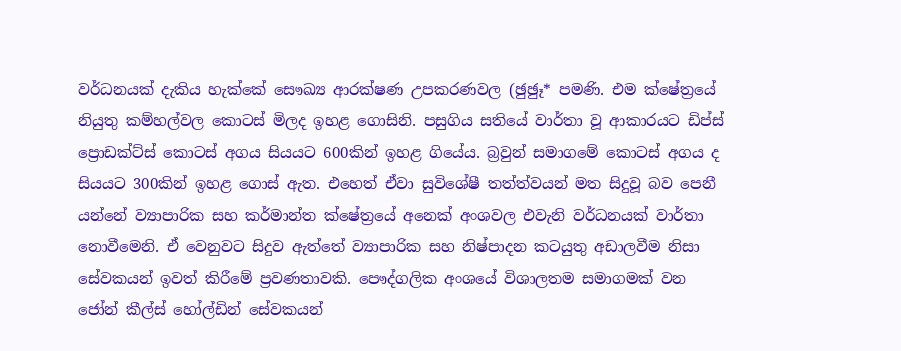වර්ධනයක් දැකිය හැක්කේ සෞඛ්‍ය ආරක්ෂණ උපකරණවල (ඡුඡුෑ* පමණි. එම ක්ෂේත්‍රයේ නියුතු කම්හල්වල කොටස් මිලද ඉහළ ගොසිනි. පසුගිය සතියේ වාර්තා වූ ආකාරයට ඩිප්ස් ප්‍රොඩක්ට්ස් කොටස් අගය සියයට 600කින් ඉහළ ගියේය. බ්‍රවුන් සමාගමේ කොටස් අගය ද සියයට 300කින් ඉහළ ගොස් ඇත. එහෙත් ඒවා සුවිශේෂී තත්ත්වයන් මත සිදුවූ බව පෙනී යන්නේ ව්‍යාපාරික සහ කර්මාන්ත ක්ෂේත්‍රයේ අනෙක් අංශවල එවැනි වර්ධනයක් වාර්තා නොවීමෙනි. ඒ වෙනුවට සිදුව ඇත්තේ ව්‍යාපාරික සහ නිෂ්පාදන කටයුතු අඩාලවීම නිසා සේවකයන් ඉවත් කිරීමේ ප්‍රවණතාවකි. පෞද්ගලික අංශයේ විශාලතම සමාගමක් වන ජෝන් කීල්ස් හෝල්ඩින් සේවකයන්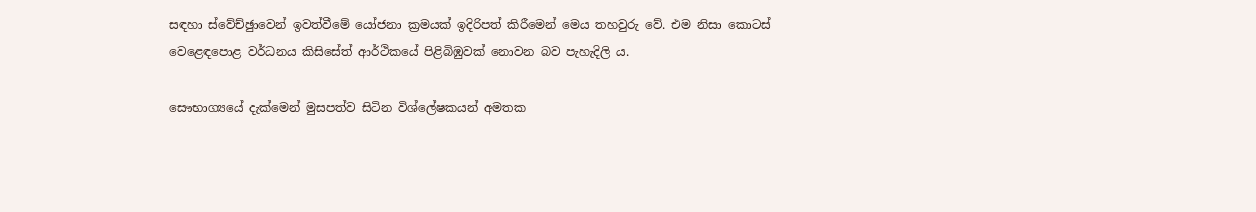සඳහා ස්වේච්ඡුාවෙන් ඉවත්වීමේ යෝජනා ක්‍රමයක් ඉදිරිපත් කිරීමෙන් මෙය තහවුරු වේ. එම නිසා කොටස් වෙළෙඳපොළ වර්ධනය කිසිසේත් ආර්ථිකයේ පිළිබිඹුවක් නොවන බව පැහැදිලි ය.

සෞභාග්‍යයේ දැක්මෙන් මුසපත්ව සිටින විශ්ලේෂකයන් අමතක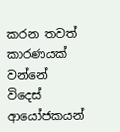කරන තවත් කාරණයක් වන්නේ විදෙස් ආයෝජකයන්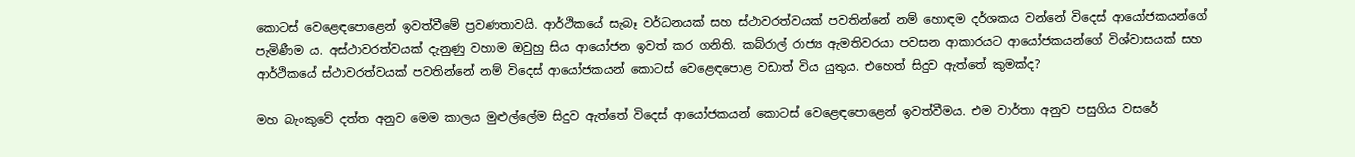කොටස් වෙළෙඳපොළෙන් ඉවත්වීමේ ප්‍රවණතාවයි. ආර්ථිකයේ සැබෑ වර්ධනයක් සහ ස්ථාවරත්වයක් පවතින්නේ නම් හොඳම දර්ශකය වන්නේ විදෙස් ආයෝජකයන්ගේ පැමිණීම ය. අස්ථාවරත්වයක් දැනුණු වහාම ඔවුහු සිය ආයෝජන ඉවත් කර ගනිති. කබ්රාල් රාජ්‍ය ඇමතිවරයා පවසන ආකාරයට ආයෝජකයන්ගේ විශ්වාසයක් සහ ආර්ථිකයේ ස්ථාවරත්වයක් පවතින්නේ නම් විදෙස් ආයෝජකයන් කොටස් වෙළෙඳපොළ වඩාත් විය යුතුය. එහෙත් සිදුව ඇත්තේ කුමක්ද?

මහ බැංකුවේ දත්ත අනුව මෙම කාලය මුළුල්ලේම සිදුව ඇත්තේ විදෙස් ආයෝජකයන් කොටස් වෙළෙඳපොළෙන් ඉවත්වීමය. එම වාර්තා අනුව පසුගිය වසරේ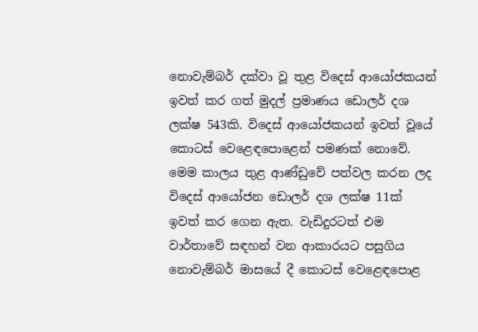නොවැම්බර් දක්වා වූ තුළ විදෙස් ආයෝජකයන් ඉවත් කර ගත් මුදල් ප්‍රමාණය ඩොලර් දශ ලක්ෂ 543කි. විදෙස් ආයෝජකයන් ඉවත් වූයේ කොටස් වෙළෙඳපොළෙන් පමණක් නොවේ. මෙම කාලය තුළ ආණ්ඩුවේ පත්වල කරන ලද විදෙස් ආයෝජන ඩොලර් දශ ලක්ෂ 11ක් ඉවත් කර ගෙන ඇත. වැඩිදුරටත් එම වාර්තාවේ සඳහන් වන ආකාරයට පසුගිය නොවැම්බර් මාසයේ දී කොටස් වෙළෙඳපොළ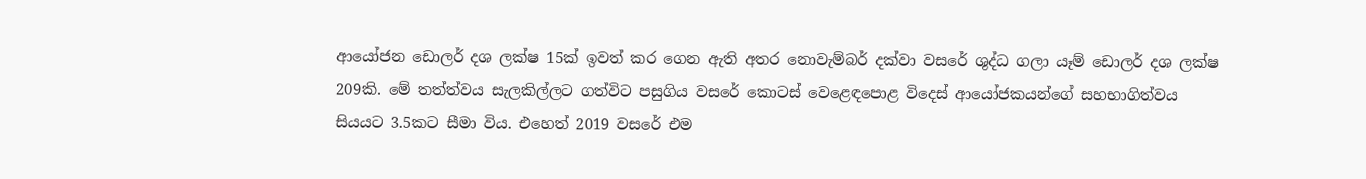ආයෝජන ඩොලර් දශ ලක්ෂ 15ක් ඉවත් කර ගෙන ඇති අතර නොවැම්බර් දක්වා වසරේ ශුද්ධ ගලා යෑම් ඩොලර් දශ ලක්ෂ 209කි. මේ තත්ත්වය සැලකිල්ලට ගත්විට පසුගිය වසරේ කොටස් වෙළෙඳපොළ විදෙස් ආයෝජකයන්ගේ සහභාගිත්වය සියයට 3.5කට සීමා විය. එහෙත් 2019 වසරේ එම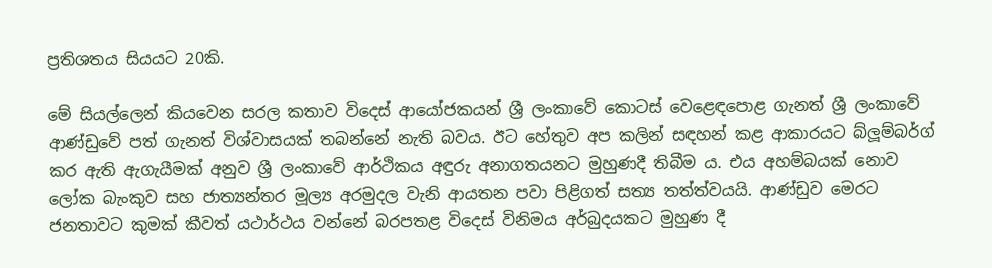ප්‍රතිශතය සියයට 20කි.

මේ සියල්ලෙන් කියවෙන සරල කතාව විදෙස් ආයෝජකයන් ශ්‍රී ලංකාවේ කොටස් වෙළෙඳපොළ ගැනත් ශ්‍රී ලංකාවේ ආණ්ඩුවේ පත් ගැනත් විශ්වාසයක් තබන්නේ නැති බවය. ඊට හේතුව අප කලින් සඳහන් කළ ආකාරයට බ්ලූම්බර්ග් කර ඇති ඇගැයීමක් අනුව ශ්‍රී ලංකාවේ ආර්ථිකය අඳුරු අනාගතයනට මුහුණදී තිබීම ය. එය අහම්බයක් නොව ලෝක බැංකුව සහ ජාත්‍යන්තර මූල්‍ය අරමුදල වැනි ආයතන පවා පිළිගත් සත්‍ය තත්ත්වයයි. ආණ්ඩුව මෙරට ජනතාවට කුමක් කීවත් යථාර්ථය වන්නේ බරපතළ විදෙස් විනිමය අර්බුදයකට මුහුණ දී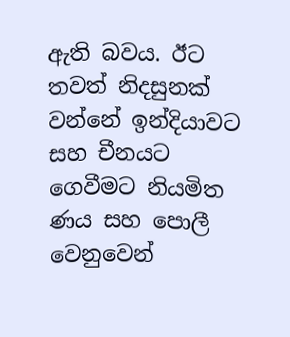ඇති බවය. ඊට තවත් නිදසුනක් වන්නේ ඉන්දියාවට සහ චීනයට ගෙවීමට නියමිත ණය සහ පොලී වෙනුවෙන්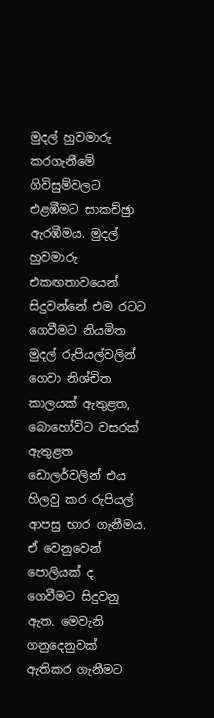මුදල් හුවමාරු කරගැනීමේ ගිවිසුම්වලට එළඹීමට සාකච්ඡුා ඇරඹීමය. මුදල් හුවමාරු එකඟතාවයෙන් සිදුවන්නේ එම රටට ගෙවීමට නියමිත මුදල් රුපියල්වලින් ගෙවා නිශ්චිත කාලයක් ඇතුළත, බොහෝවිට වසරක් ඇතුළත ඩොලර්වලින් එය හිලවු කර රුපියල් ආපසු භාර ගැනීමය. ඒ වෙනුවෙන් පොලියක් ද ගෙවීමට සිදුවනු ඇත. මෙවැනි ගනුදෙනුවක් ඇතිකර ගැනීමට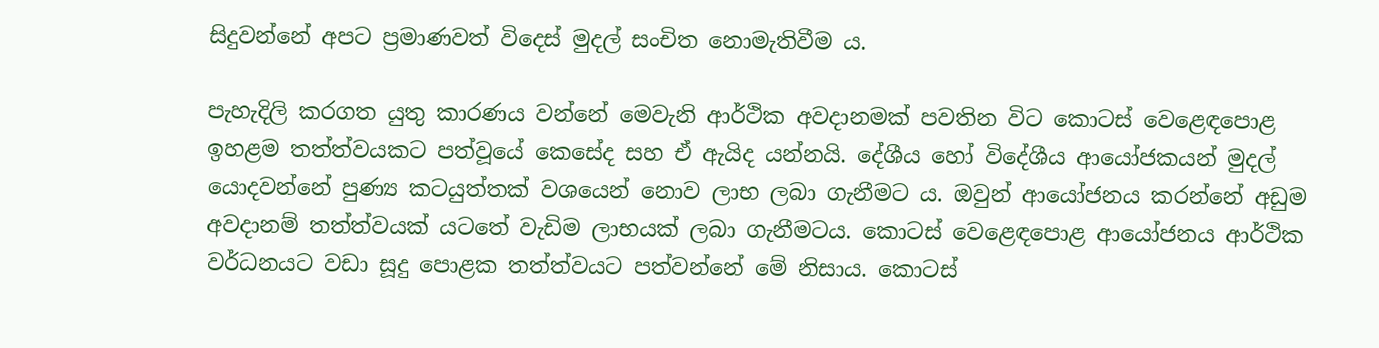සිදුවන්නේ අපට ප්‍රමාණවත් විදෙස් මුදල් සංචිත නොමැතිවීම ය.

පැහැදිලි කරගත යුතු කාරණය වන්නේ මෙවැනි ආර්ථික අවදානමක් පවතින විට කොටස් වෙළෙඳපොළ ඉහළම තත්ත්වයකට පත්වූයේ කෙසේද සහ ඒ ඇයිද යන්නයි. දේශීය හෝ විදේශීය ආයෝජකයන් මුදල් යොදවන්නේ පුණ්‍ය කටයුත්තක් වශයෙන් නොව ලාභ ලබා ගැනීමට ය. ඔවුන් ආයෝජනය කරන්නේ අඩුම අවදානම් තත්ත්වයක් යටතේ වැඩිම ලාභයක් ලබා ගැනීමටය. කොටස් වෙළෙඳපොළ ආයෝජනය ආර්ථික වර්ධනයට වඩා සූදු පොළක තත්ත්වයට පත්වන්නේ මේ නිසාය. කොටස්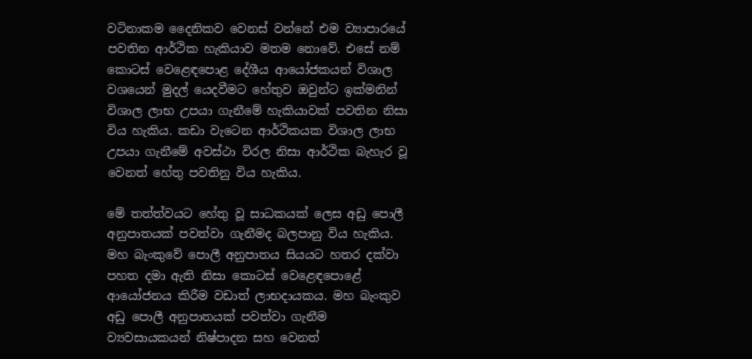වටිනාකම දෛනිකව වෙනස් වන්නේ එම ව්‍යාපාරයේ පවතින ආර්ථික හැකියාව මතම නොවේ. එසේ නම් කොටස් වෙළෙඳපොළ දේශීය ආයෝජකයන් විශාල වශයෙන් මුදල් යෙදවීමට හේතුව ඔවුන්ට ඉක්මනින් විශාල ලාභ උපයා ගැනීමේ හැකියාවක් පවතින නිසා විය හැකිය. කඩා වැටෙන ආර්ථිකයක විශාල ලාභ උපයා ගැනීමේ අවස්ථා විරල නිසා ආර්ථික බැහැර වූ වෙනත් හේතු පවතිනු විය හැකිය.

මේ තත්ත්වයට හේතු වූ සාධකයක් ලෙස අඩු පොලී අනුපාතයක් පවත්වා ගැනීමද බලපානු විය හැකිය. මහ බැංකුවේ පොලී අනුපාතය සියයට හතර දක්වා පහත දමා ඇති නිසා කොටස් වෙළෙඳපොළේ ආයෝජනය කිරීම වඩාත් ලාභදායකය. මහ බැංකුව අඩු පොලී අනුපාතයක් පවත්වා ගැනීම ව්‍යවසායකයන් නිෂ්පාදන සහ වෙනත්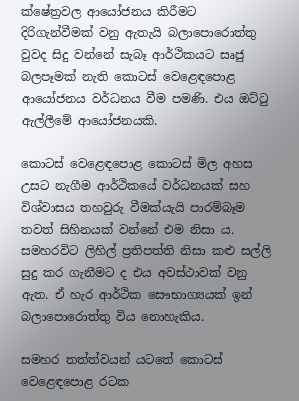ක්ෂේත්‍රවල ආයෝජනය කිරීමට දිරිගැන්වීමක් වනු ඇතැයි බලාපොරොත්තු වුවද සිදු වන්නේ සැබෑ ආර්ථිකයට සෘජු බලපෑමක් නැති කොටස් වෙළෙඳපොළ ආයෝජනය වර්ධනය වීම පමණි. එය ඔට්ටු ඇල්ලීමේ ආයෝජනයකි.

කොටස් වෙළෙඳපොළ කොටස් මිල අහස උසට නැගීම ආර්ථිකයේ වර්ධනයක් සහ විශ්වාසය තහවුරු වීමක්යැයි පාරම්බෑම තවත් සිහිනයක් වන්නේ එම නිසා ය. සමහරවිට ලිහිල් ප්‍රතිපත්ති නිසා කළු සල්ලි සුදු කර ගැනීමට ද එය අවස්ථාවක් වනු ඇත. ඒ හැර ආර්ථික සෞභාග්‍යයක් ඉන් බලාපොරොත්තු විය නොහැකිය.

සමහර තත්ත්වයන් යටතේ කොටස් වෙළෙඳපොළ රටක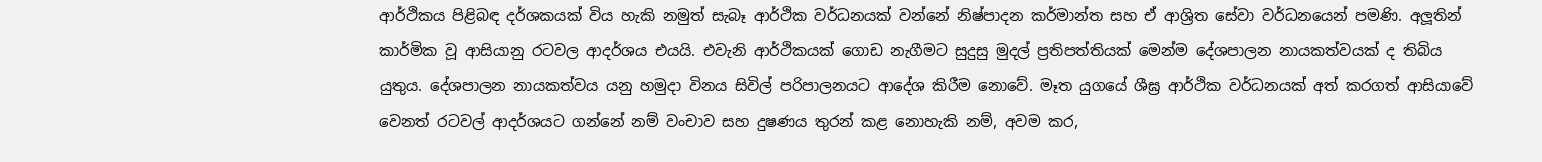ආර්ථිකය පිළිබඳ දර්ශකයක් විය හැකි නමුත් සැබෑ ආර්ථික වර්ධනයක් වන්නේ නිෂ්පාදන කර්මාන්ත සහ ඒ ආශ්‍රිත සේවා වර්ධනයෙන් පමණි. අලූතින් කාර්මික වූ ආසියානු රටවල ආදර්ශය එයයි. එවැනි ආර්ථිකයක් ගොඩ නැගීමට සුදුසු මුදල් ප්‍රතිපත්තියක් මෙන්ම දේශපාලන නායකත්වයක් ද තිබිය යුතුය. දේශපාලන නායකත්වය යනු හමුදා විනය සිවිල් පරිපාලනයට ආදේශ කිරීම නොවේ. මෑත යුගයේ ශීඝ්‍ර ආර්ථික වර්ධනයක් අත් කරගත් ආසියාවේ වෙනත් රටවල් ආදර්ශයට ගන්නේ නම් වංචාව සහ දුෂණය තුරන් කළ නොහැකි නම්, අවම කර,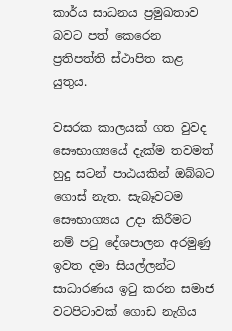කාර්ය සාධනය ප්‍රමුඛතාව බවට පත් කෙරෙන ප්‍රතිපත්ති ස්ථාපිත කළ යුතුය.

වසරක කාලයක් ගත වුවද සෞභාග්‍යයේ දැක්ම තවමත් හුදු සටන් පාඨයකින් ඔබ්බට ගොස් නැත. සැබෑවටම සෞභාග්‍යය උදා කිරීමට නම් පටු දේශපාලන අරමුණු ඉවත දමා සියල්ලන්ට සාධාරණය ඉටු කරන සමාජ වටපිටාවක් ගොඩ නැගිය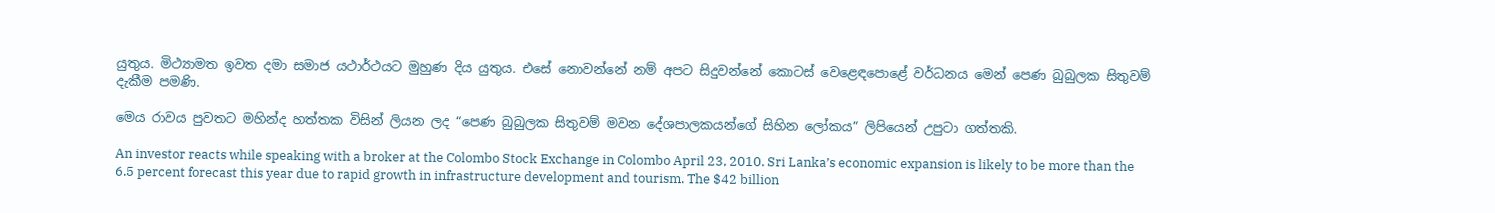යුතුය. මිථ්‍යාමත ඉවත දමා සමාජ යථාර්ථයට මුහුණ දිය යුතුය. එසේ නොවන්නේ නම් අපට සිදුවන්නේ කොටස් වෙළෙඳපොළේ වර්ධනය මෙන් පෙණ බුබුලක සිතුවම් දැකීම පමණි.

මෙය රාවය පුවතට මහින්ද හත්තක විසින් ලියන ලද “පෙණ බුබුලක සිතුවම් මවන දේශපාලකයන්ගේ සිහින ලෝකය” ලිපියෙන් උපුටා ගත්තකි.

An investor reacts while speaking with a broker at the Colombo Stock Exchange in Colombo April 23, 2010. Sri Lanka’s economic expansion is likely to be more than the 6.5 percent forecast this year due to rapid growth in infrastructure development and tourism. The $42 billion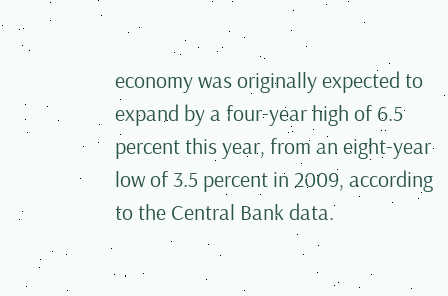economy was originally expected to expand by a four-year high of 6.5 percent this year, from an eight-year low of 3.5 percent in 2009, according to the Central Bank data.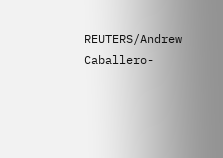REUTERS/Andrew Caballero-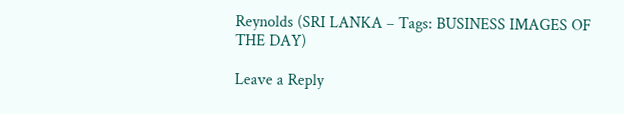Reynolds (SRI LANKA – Tags: BUSINESS IMAGES OF THE DAY)

Leave a Reply